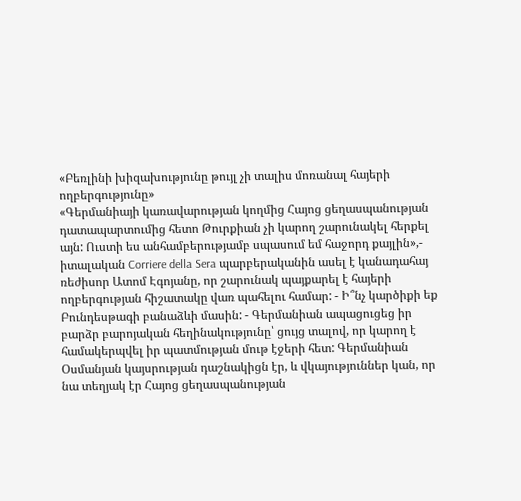«Բեռլինի խիզախությունը թույլ չի տալիս մոռանալ հայերի ողբերգությունը»
«Գերմանիայի կառավարության կողմից Հայոց ցեղասպանության դատապարտումից հետո Թուրքիան չի կարող շարունակել հերքել այն: Ուստի ես անհամբերությամբ սպասում եմ հաջորդ քայլին»,- իտալական Corriere della Sera պարբերականին ասել է կանադահայ ռեժիսոր Ատոմ Էգոյանը, որ շարունակ պայքարել է հայերի ողբերգության հիշատակը վառ պահելու համար: - Ի՞նչ կարծիքի եք Բունդեսթագի բանաձևի մասին: - Գերմանիան ապացուցեց իր բարձր բարոյական հեղինակությունը՝ ցույց տալով, որ կարող է համակերպվել իր պատմության մութ էջերի հետ: Գերմանիան Օսմանյան կայսրության դաշնակիցն էր, և վկայություններ կան, որ նա տեղյակ էր Հայոց ցեղասպանության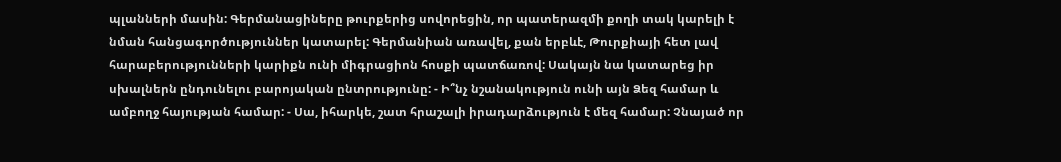պլանների մասին: Գերմանացիները թուրքերից սովորեցին, որ պատերազմի քողի տակ կարելի է նման հանցագործություններ կատարել: Գերմանիան առավել, քան երբևէ, Թուրքիայի հետ լավ հարաբերությունների կարիքն ունի միգրացիոն հոսքի պատճառով: Սակայն նա կատարեց իր սխալներն ընդունելու բարոյական ընտրությունը: - Ի՞նչ նշանակություն ունի այն Ձեզ համար և ամբողջ հայության համար: - Սա, իհարկե, շատ հրաշալի իրադարձություն է մեզ համար: Չնայած որ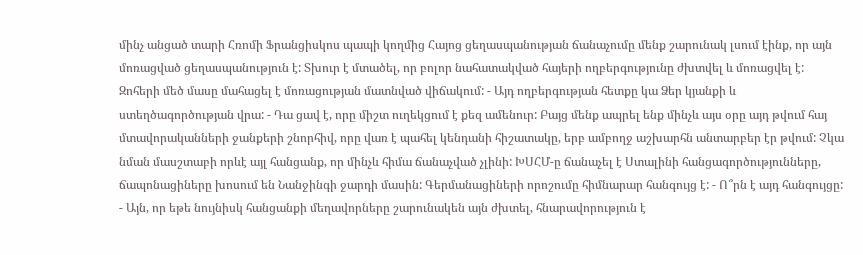մինչ անցած տարի Հռոմի Ֆրանցիսկոս պապի կողմից Հայոց ցեղասպանության ճանաչումը մենք շարունակ լսում էինք, որ այն մոռացված ցեղասպանություն է: Տխուր է մտածել, որ բոլոր նահատակված հայերի ողբերգությունը ժխտվել և մոռացվել է: Զոհերի մեծ մասը մահացել է մոռացության մատնված վիճակում: - Այդ ողբերգության հետքը կա Ձեր կյանքի և ստեղծագործության վրա: - Դա ցավ է, որը միշտ ուղեկցում է քեզ ամենուր: Բայց մենք ապրել ենք մինչև այս օրը այդ թվում հայ մտավորականների ջանքերի շնորհիվ, որը վառ է պահել կենդանի հիշատակը, երբ ամբողջ աշխարհն անտարբեր էր թվում: Չկա նման մասշտաբի որևէ այլ հանցանք, որ մինչև հիմա ճանաչված չլինի: ԽՍՀՄ-ը ճանաչել է Ստալինի հանցագործությունները, ճապոնացիները խոսում են Նանջինգի ջարդի մասին: Գերմանացիների որոշումը հիմնարար հանգույց է: - Ո՞րն է այդ հանգույցը: - Այն, որ եթե նույնիսկ հանցանքի մեղավորները շարունակեն այն ժխտել, հնարավորություն է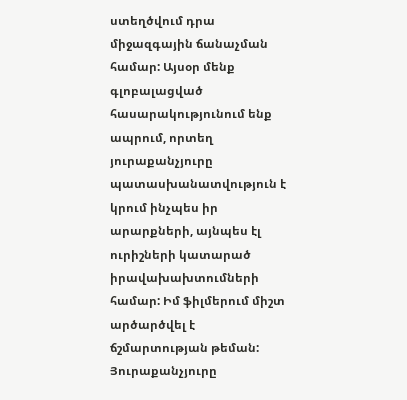ստեղծվում դրա միջազգային ճանաչման համար: Այսօր մենք գլոբալացված հասարակությունում ենք ապրում, որտեղ յուրաքանչյուրը պատասխանատվություն է կրում ինչպես իր արարքների, այնպես էլ ուրիշների կատարած իրավախախտումների համար: Իմ ֆիլմերում միշտ արծարծվել է ճշմարտության թեման: Յուրաքանչյուրը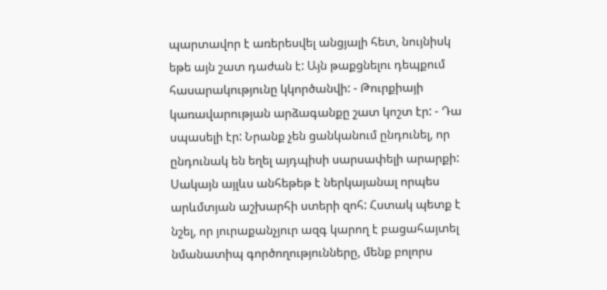պարտավոր է առերեսվել անցյալի հետ, նույնիսկ եթե այն շատ դաժան է: Այն թաքցնելու դեպքում հասարակությունը կկործանվի: - Թուրքիայի կառավարության արձագանքը շատ կոշտ էր: - Դա սպասելի էր: Նրանք չեն ցանկանում ընդունել, որ ընդունակ են եղել այդպիսի սարսափելի արարքի: Սակայն այլևս անհեթեթ է ներկայանալ որպես արևմտյան աշխարհի ստերի զոհ: Հստակ պետք է նշել, որ յուրաքանչյուր ազգ կարող է բացահայտել նմանատիպ գործողությունները, մենք բոլորս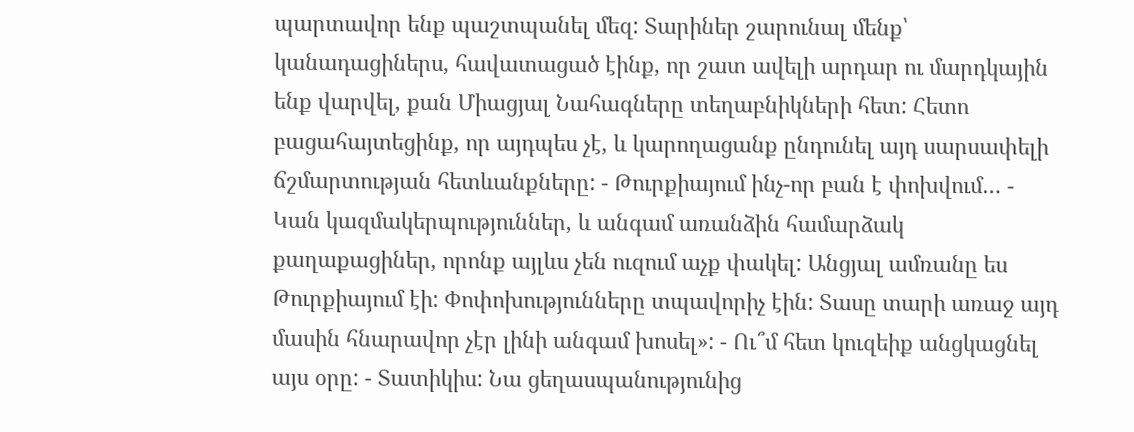պարտավոր ենք պաշտպանել մեզ: Տարիներ շարունալ մենք՝ կանադացիներս, հավատացած էինք, որ շատ ավելի արդար ու մարդկային ենք վարվել, քան Միացյալ Նահագները տեղաբնիկների հետ: Հետո բացահայտեցինք, որ այդպես չէ, և կարողացանք ընդունել այդ սարսափելի ճշմարտության հետևանքները: - Թուրքիայում ինչ-որ բան է փոխվում… - Կան կազմակերպություններ, և անգամ առանձին համարձակ քաղաքացիներ, որոնք այլևս չեն ուզում աչք փակել: Անցյալ ամռանը ես Թուրքիայում էի: Փոփոխությունները տպավորիչ էին: Տասը տարի առաջ այդ մասին հնարավոր չէր լինի անգամ խոսել»: - Ու՞մ հետ կուզեիք անցկացնել այս օրը: - Տատիկիս: Նա ցեղասպանությունից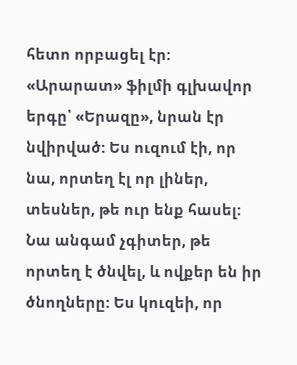հետո որբացել էր: «Արարատ» ֆիլմի գլխավոր երգը՝ «Երազը», նրան էր նվիրված: Ես ուզում էի, որ նա, որտեղ էլ որ լիներ, տեսներ, թե ուր ենք հասել: Նա անգամ չգիտեր, թե որտեղ է ծնվել, և ովքեր են իր ծնողները: Ես կուզեի, որ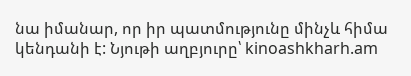նա իմանար, որ իր պատմությունը մինչև հիմա կենդանի է: Նյութի աղբյուրը՝ kinoashkharh.am